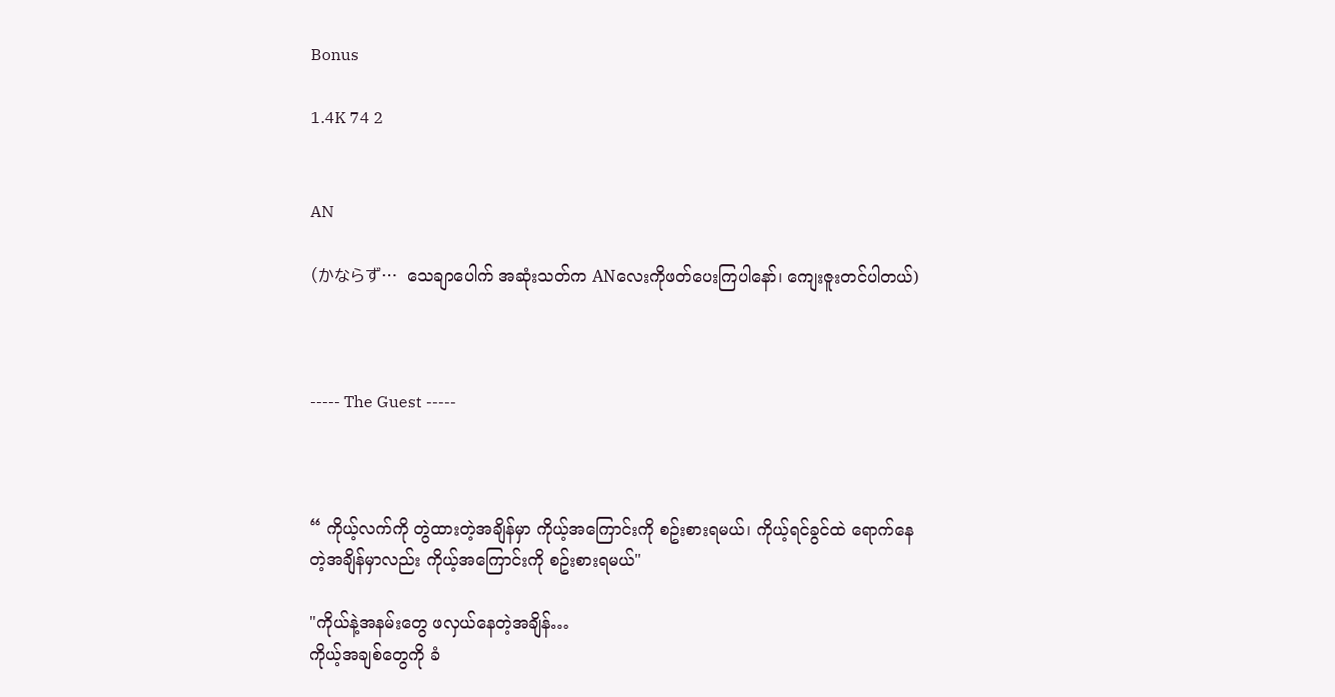Bonus

1.4K 74 2


AN

(かならず…  သေချာပေါက် အဆုံးသတ်က ANလေးကိုဖတ်ပေးကြပါနော်၊ ကျေးဇူးတင်ပါတယ်)



----- The Guest -----



“ ကိုယ့်လက်ကို တွဲထားတဲ့အချိန်မှာ ကိုယ့်အကြောင်းကို စဥ်းစားရမယ်၊ ကိုယ့်ရင်ခွင်ထဲ ရောက်နေတဲ့အချိန်မှာလည်း ကိုယ့်အကြောင်းကို စဥ်းစားရမယ်"

"ကိုယ်နဲ့အနမ်းတွေ ဖလှယ်နေတဲ့အချိန်…
ကိုယ့်အချစ်တွေကို ခံ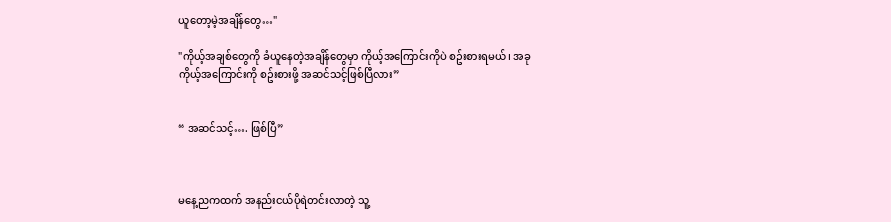ယူတော့မဲ့အချိန်တွေ…"

"ကိုယ့်အချစ်တွေကို ခံယူနေတဲ့အချိန်တွေမှာ ကိုယ့်အကြောင်းကိုပဲ စဥ်းစားရမယ်၊ အခု ကိုယ့်အကြောင်းကို စဥ်းစားဖို့ အဆင်သင့်ဖြစ်ပြီလား”


“ အဆင်သင့်…. ဖြစ်ပြီ”



မနေ့ညကထက် အနည်းငယ်ပိုရဲတင်းလာတဲ့ သူ့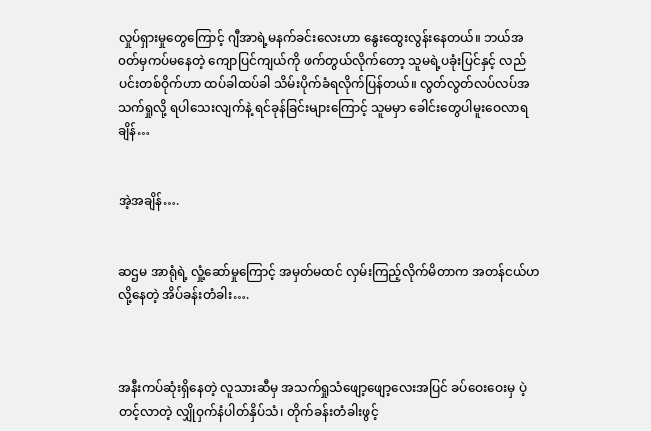လှုပ်ရှားမှုတွေကြောင့် ဂျီအာရဲ့မနက်ခင်းလေးဟာ နွေးထွေးလွန်းနေတယ်။ ဘယ်အ၀တ်မှကပ်မနေတဲ့ ကျောပြင်ကျယ်ကို ဖက်တွယ်လိုက်တော့ သူမရဲ့ပခုံးပြင်နှင့် လည်ပင်းတစ်ဝိုက်ဟာ ထပ်ခါထပ်ခါ သိမ်းပိုက်ခံရလိုက်ပြန်တယ်။ လွတ်လွတ်လပ်လပ်အသက်ရှုလို့ ရပါသေးလျက်နဲ့ ရင်ခုန်ခြင်းများကြောင့် သူမမှာ ခေါင်းတွေပါမူးဝေလာရချိန်…


အဲ့အချိန်….


ဆဌမ အာရုံရဲ့ လှုံ့ဆော်မှုကြောင့် အမှတ်မထင် လှမ်းကြည့်လိုက်မိတာက အတန်ငယ်ဟလို့နေတဲ့ အိပ်ခန်းတံခါး….



အနီးကပ်ဆုံးရှိနေတဲ့ လူသားဆီမှ အသက်ရှုသံဖျော့ဖျော့‌လေးအပြင် ခပ်ဝေးဝေးမှ ပဲ့တင့်လာတဲ့ လျှိုဝှက်နံပါတ်နှိပ်သံ၊ တိုက်ခန်းတံခါးဖွင့်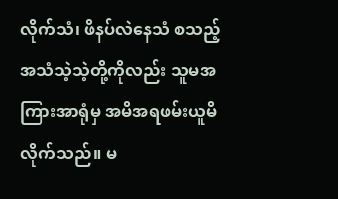လိုက်သံ၊ ဖိနပ်လဲနေသံ စသည့်အသံသဲ့သဲ့တို့ကိုလည်း သူမအကြားအာရုံမှ အမိအရဖမ်းယူမိလိုက်သည်။ မ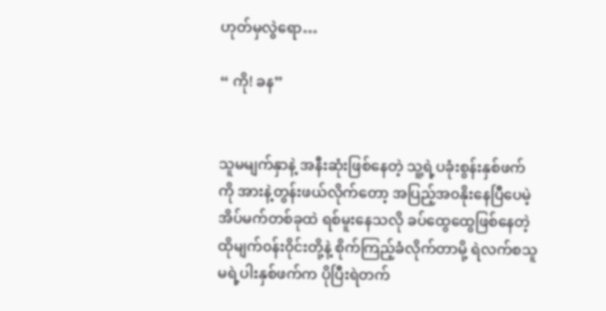ဟုတ်မှလွဲရော…

“ ကို! ခန”


သူမမျက်နှာနဲ့ အနီးဆုံးဖြစ်နေတဲ့ သူ့ရဲ့ပခုံးစွန်းနှစ်ဖက်ကို အားနဲ့တွန်းဖယ်လိုက်တော့ အပြည့်အ၀နိုးနေပြီပေမဲ့ အိပ်မက်တစ်ခုထဲ ရစ်မူးနေသလို ခပ်ထွေထွေဖြစ်နေတဲ့ ထိုမျက်၀န်း၀ိုင်းတို့နဲ့ စိုက်ကြည့်ခံလိုက်တာမို့ ရဲလက်စသူမရဲ့ပါးနှစ်ဖက်က ပိုပြီးရဲတက်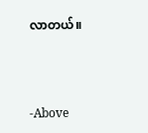လာတယ်။



-Above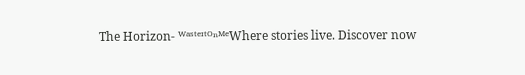The Horizon- ᵂᵃˢᵗᵉᶦᵗᴼⁿᴹᵉWhere stories live. Discover now